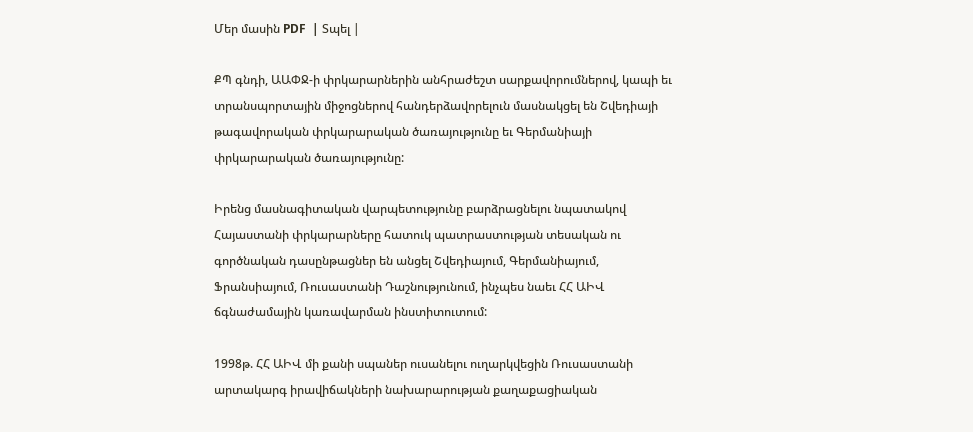Մեր մասին PDF  | Տպել |

ՔՊ գնդի, ԱԱՓՋ-ի փրկարարներին անհրաժեշտ սարքավորումներով, կապի եւ տրանսպորտային միջոցներով հանդերձավորելուն մասնակցել են Շվեդիայի թագավորական փրկարարական ծառայությունը եւ Գերմանիայի փրկարարական ծառայությունը:

Իրենց մասնագիտական վարպետությունը բարձրացնելու նպատակով Հայաստանի փրկարարները հատուկ պատրաստության տեսական ու գործնական դասընթացներ են անցել Շվեդիայում, Գերմանիայում, Ֆրանսիայում, Ռուսաստանի Դաշնությունում, ինչպես նաեւ ՀՀ ԱԻՎ ճգնաժամային կառավարման ինստիտուտում:

1998թ. ՀՀ ԱԻՎ մի քանի սպաներ ուսանելու ուղարկվեցին Ռուսաստանի արտակարգ իրավիճակների նախարարության քաղաքացիական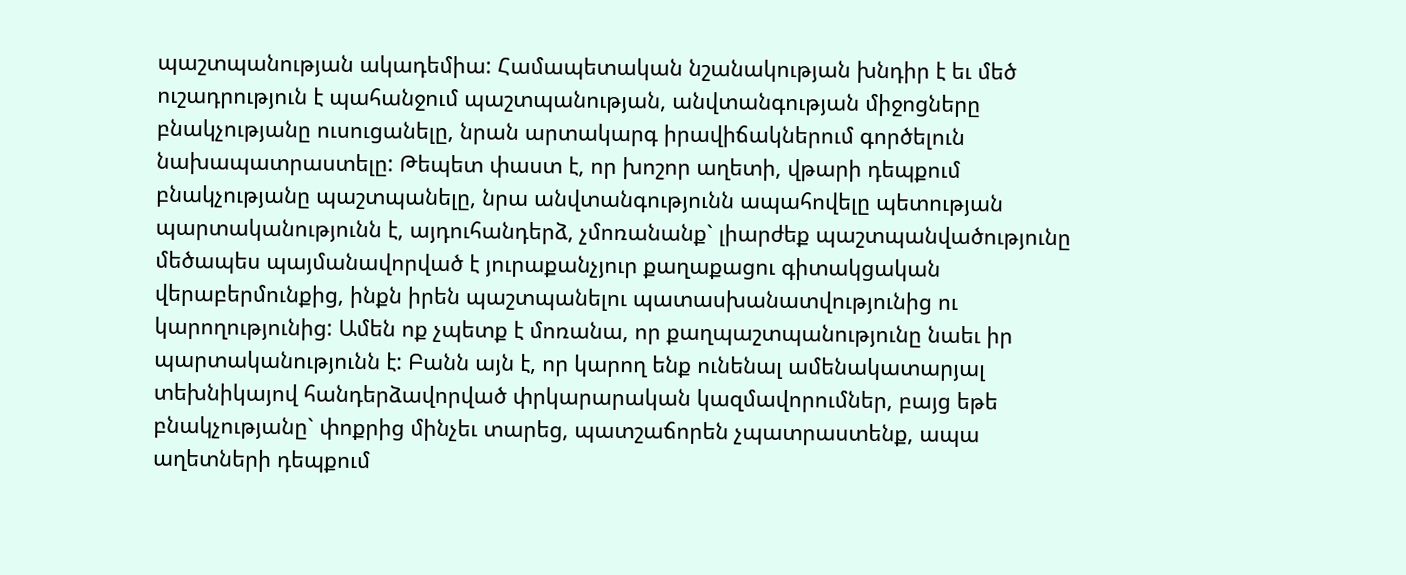պաշտպանության ակադեմիա: Համապետական նշանակության խնդիր է եւ մեծ ուշադրություն է պահանջում պաշտպանության, անվտանգության միջոցները բնակչությանը ուսուցանելը, նրան արտակարգ իրավիճակներում գործելուն նախապատրաստելը: Թեպետ փաստ է, որ խոշոր աղետի, վթարի դեպքում բնակչությանը պաշտպանելը, նրա անվտանգությունն ապահովելը պետության պարտականությունն է, այդուհանդերձ, չմոռանանք` լիարժեք պաշտպանվածությունը մեծապես պայմանավորված է յուրաքանչյուր քաղաքացու գիտակցական վերաբերմունքից, ինքն իրեն պաշտպանելու պատասխանատվությունից ու կարողությունից: Ամեն ոք չպետք է մոռանա, որ քաղպաշտպանությունը նաեւ իր պարտականությունն է: Բանն այն է, որ կարող ենք ունենալ ամենակատարյալ տեխնիկայով հանդերձավորված փրկարարական կազմավորումներ, բայց եթե բնակչությանը` փոքրից մինչեւ տարեց, պատշաճորեն չպատրաստենք, ապա աղետների դեպքում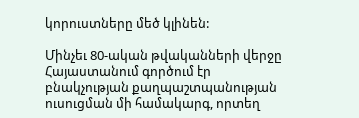կորուստները մեծ կլինեն:

Մինչեւ 80-ական թվականների վերջը Հայաստանում գործում էր բնակչության քաղպաշտպանության ուսուցման մի համակարգ, որտեղ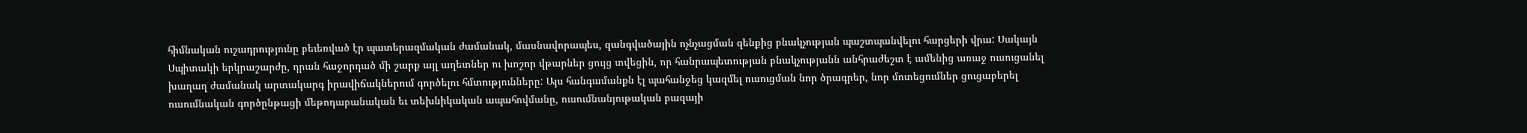հիմնական ուշադրությունը բեւեռված էր պատերազմական ժամանակ, մասնավորապես, զանգվածային ոչնչացման զենքից բնակչության պաշտպանվելու հարցերի վրա: Սակայն Սպիտակի երկրաշարժը, դրան հաջորդած մի շարք այլ աղետներ ու խոշոր վթարներ ցույց տվեցին, որ հանրապետության բնակչությանն անհրաժեշտ է ամենից առաջ ուսուցանել խաղաղ ժամանակ արտակարգ իրավիճակներում գործելու հմտությունները: Այս հանգամանքն էլ պահանջեց կազմել ուսուցման նոր ծրագրեր, նոր մոտեցումներ ցուցաբերել ուսումնական գործընթացի մեթոդաբանական եւ տեխնիկական ապահովմանը, ուսումնանյութական բազայի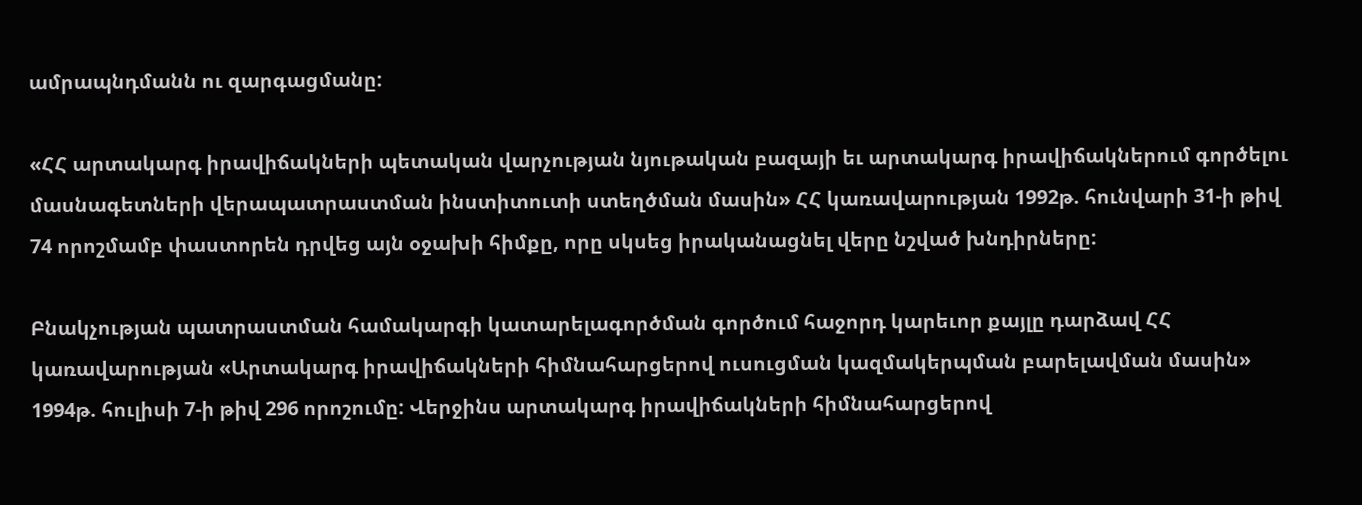ամրապնդմանն ու զարգացմանը:

«ՀՀ արտակարգ իրավիճակների պետական վարչության նյութական բազայի եւ արտակարգ իրավիճակներում գործելու մասնագետների վերապատրաստման ինստիտուտի ստեղծման մասին» ՀՀ կառավարության 1992թ. հունվարի 31-ի թիվ 74 որոշմամբ փաստորեն դրվեց այն օջախի հիմքը, որը սկսեց իրականացնել վերը նշված խնդիրները:

Բնակչության պատրաստման համակարգի կատարելագործման գործում հաջորդ կարեւոր քայլը դարձավ ՀՀ կառավարության «Արտակարգ իրավիճակների հիմնահարցերով ուսուցման կազմակերպման բարելավման մասին» 1994թ. հուլիսի 7-ի թիվ 296 որոշումը: Վերջինս արտակարգ իրավիճակների հիմնահարցերով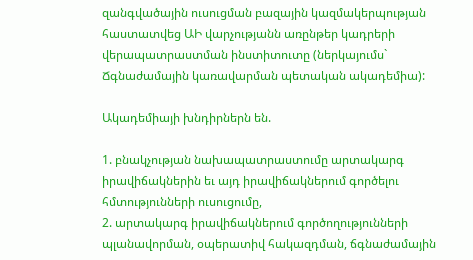զանգվածային ուսուցման բազային կազմակերպության հաստատվեց ԱԻ վարչությանն առընթեր կադրերի վերապատրաստման ինստիտուտը (ներկայումս` Ճգնաժամային կառավարման պետական ակադեմիա):

Ակադեմիայի խնդիրներն են.

1. բնակչության նախապատրաստումը արտակարգ իրավիճակներին եւ այդ իրավիճակներում գործելու հմտությունների ուսուցումը,
2. արտակարգ իրավիճակներում գործողությունների պլանավորման, օպերատիվ հակազդման, ճգնաժամային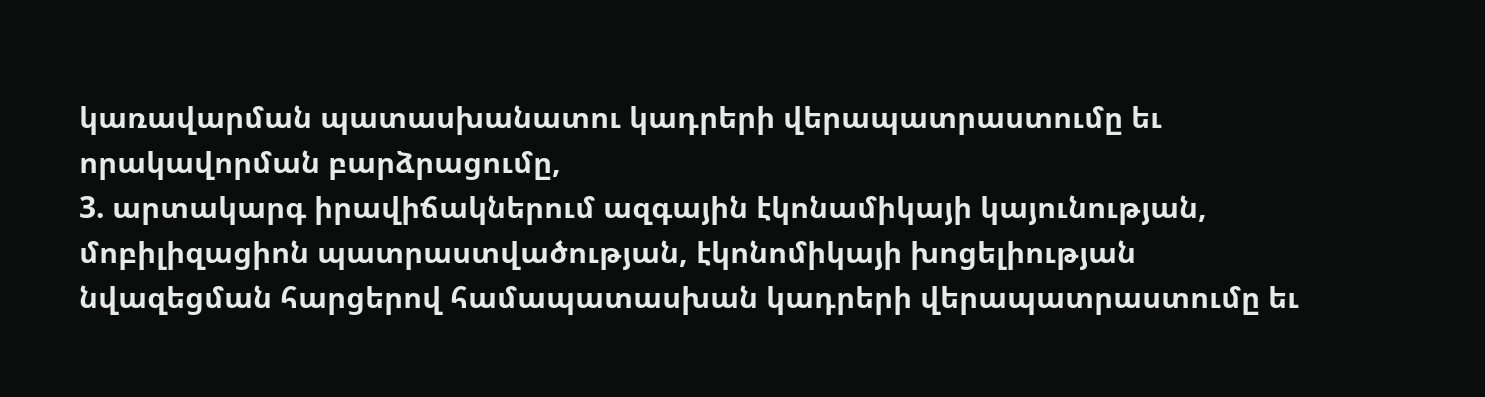կառավարման պատասխանատու կադրերի վերապատրաստումը եւ որակավորման բարձրացումը,
3. արտակարգ իրավիճակներում ազգային էկոնամիկայի կայունության, մոբիլիզացիոն պատրաստվածության, էկոնոմիկայի խոցելիության նվազեցման հարցերով համապատասխան կադրերի վերապատրաստումը եւ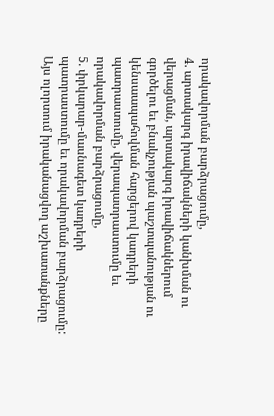որակավորման բարձրացումը,
4. արտակարգ իրավիճակների կանխման ու վերացման, արտակարգ իրավիճակներում գործելու եւ բնակչության պաշտպանության ու կենսաապահովման հարցերով կադրերի պատրաստումը, վերապատրաստումը եւ որակավորման բարձրացումը,
5. փրկարար-մասնագետ կադրերի պատրաստումը եւ որակավորման բարձրացումը:
Այս ոլորտում իրականացվող աշխատանքները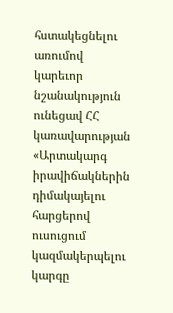հստակեցնելու առումով կարեւոր նշանակություն ունեցավ ՀՀ կառավարության «Արտակարգ իրավիճակներին դիմակայելու հարցերով ուսուցում կազմակերպելու կարգը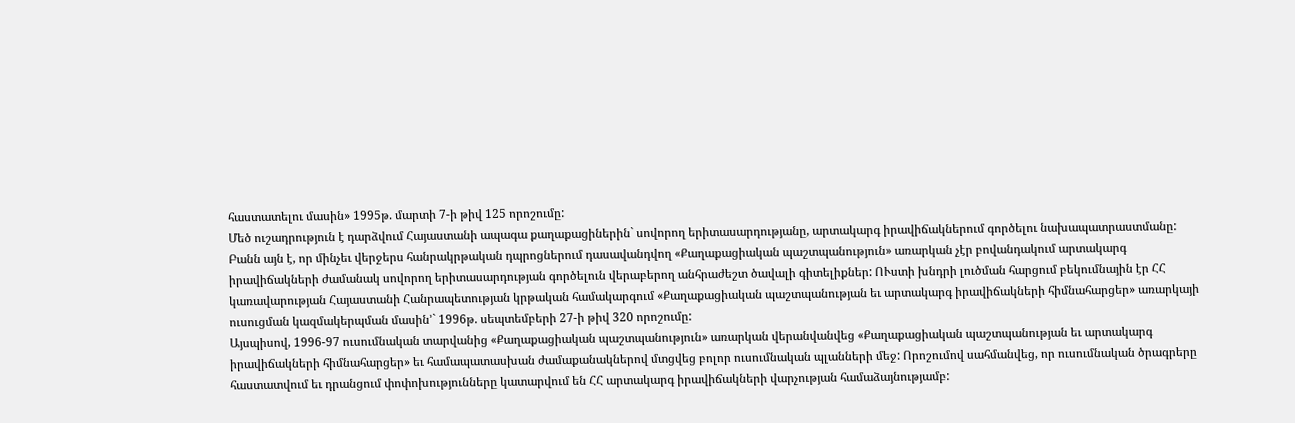հաստատելու մասին» 1995թ. մարտի 7-ի թիվ 125 որոշումը:
Մեծ ուշադրություն է դարձվում Հայաստանի ապագա քաղաքացիներին` սովորող երիտասարդությանը, արտակարգ իրավիճակներում գործելու նախապատրաստմանը: Բանն այն է, որ մինչեւ վերջերս հանրակրթական դպրոցներում դասավանդվող «Քաղաքացիական պաշտպանություն» առարկան չէր բովանդակում արտակարգ իրավիճակների ժամանակ սովորող երիտասարդության գործելուն վերաբերող անհրաժեշտ ծավալի գիտելիքներ: ՈՒստի խնդրի լուծման հարցում բեկումնային էր ՀՀ կառավարության Հայաստանի Հանրապետության կրթական համակարգում «Քաղաքացիական պաշտպանության եւ արտակարգ իրավիճակների հիմնահարցեր» առարկայի ուսուցման կազմակերպման մասին՚` 1996թ. սեպտեմբերի 27-ի թիվ 320 որոշումը:
Այսպիսով, 1996-97 ուսումնական տարվանից «Քաղաքացիական պաշտպանություն» առարկան վերանվանվեց «Քաղաքացիական պաշտպանության եւ արտակարգ իրավիճակների հիմնահարցեր» եւ համապատասխան ժամաքանակներով մտցվեց բոլոր ուսումնական պլանների մեջ: Որոշումով սահմանվեց, որ ուսումնական ծրագրերը հաստատվում եւ դրանցում փոփոխությունները կատարվում են ՀՀ արտակարգ իրավիճակների վարչության համաձայնությամբ: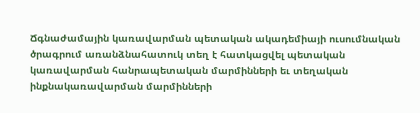Ճգնաժամային կառավարման պետական ակադեմիայի ուսումնական ծրագրում առանձնահատուկ տեղ է հատկացվել պետական կառավարման հանրապետական մարմինների եւ տեղական ինքնակառավարման մարմինների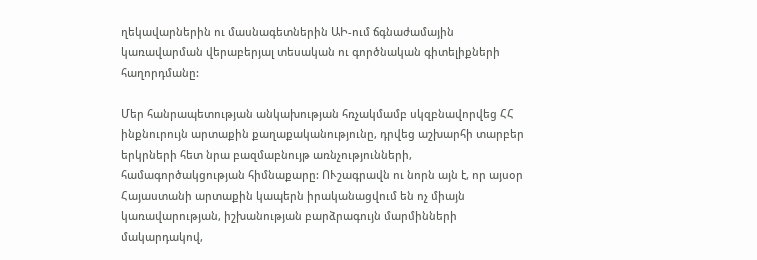ղեկավարներին ու մասնագետներին ԱԻ-ում ճգնաժամային կառավարման վերաբերյալ տեսական ու գործնական գիտելիքների հաղորդմանը:

Մեր հանրապետության անկախության հռչակմամբ սկզբնավորվեց ՀՀ ինքնուրույն արտաքին քաղաքականությունը, դրվեց աշխարհի տարբեր երկրների հետ նրա բազմաբնույթ առնչությունների, համագործակցության հիմնաքարը: ՈՒշագրավն ու նորն այն է, որ այսօր Հայաստանի արտաքին կապերն իրականացվում են ոչ միայն կառավարության, իշխանության բարձրագույն մարմինների մակարդակով,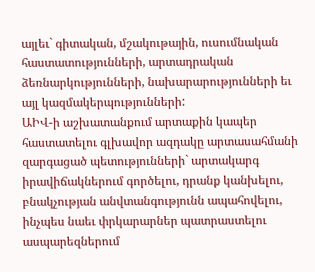այլեւ` գիտական, մշակութային, ուսումնական հաստատությունների, արտադրական ձեռնարկությունների, նախարարությունների եւ այլ կազմակերպությունների:
ԱԻՎ-ի աշխատանքում արտաքին կապեր հաստատելու գլխավոր ազդակը արտասահմանի զարգացած պետությունների` արտակարգ իրավիճակներում գործելու, դրանք կանխելու, բնակչության անվտանգությունն ապահովելու, ինչպես նաեւ փրկարարներ պատրաստելու ասպարեզներում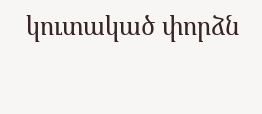կուտակած փորձն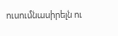ուսումնասիրելն ու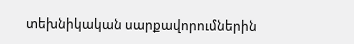տեխնիկական սարքավորումներին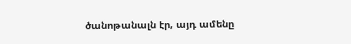ծանոթանալն էր, այդ ամենը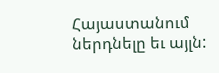Հայաստանում ներդնելը եւ այլն: